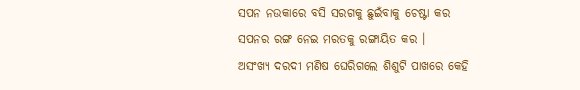ସପନ ନଉକାରେ ବସି ସରଗକୁ ଛୁଇଁବାକୁ ଚେଷ୍ଟା କର ସପନର ରଙ୍ଗ ନେଇ ମରତକୁ ରଙ୍ଗାୟିତ କର ।
ଅସଂଖ୍ୟ ଦରଦୀ ମଣିଷ ଘେରିଗଲେ ଶିଶୁଟି ପାଖରେ କେହି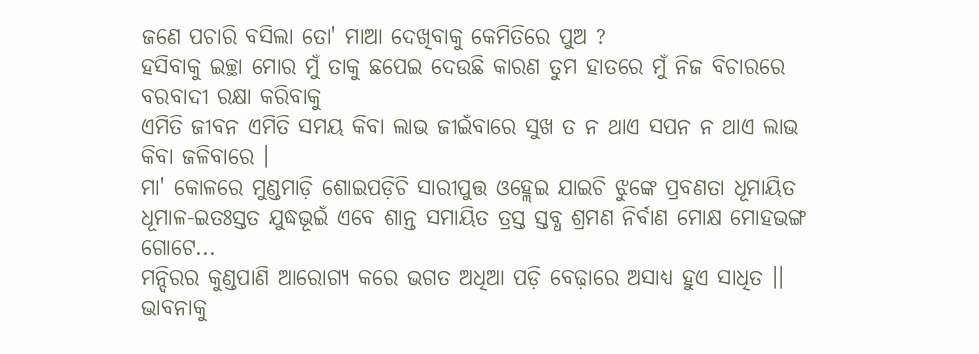ଜଣେ ପଚାରି ବସିଲା ତୋ' ମାଆ ଦେଖିବାକୁ କେମିତିରେ ପୁଅ ?
ହସିବାକୁ ଇଚ୍ଛା ମୋର ମୁଁ ତାକୁ ଛପେଇ ଦେଉଛି କାରଣ ତୁମ ହାତରେ ମୁଁ ନିଜ ବିଚାରରେ ବରବାଦୀ ରକ୍ଷା କରିବାକୁ
ଏମିତି ଜୀବନ ଏମିତି ସମୟ କିବା ଲାଭ ଜୀଇଁବାରେ ସୁଖ ତ ନ ଥାଏ ସପନ ନ ଥାଏ ଲାଭ କିବା ଜଳିବାରେ ।
ମା' କୋଳରେ ମୁଣ୍ଡମାଡ଼ି ଶୋଇପଡ଼ିଚି ସାରୀପୁତ୍ତ ଓହ୍ଲେଇ ଯାଇଚି ଝୁଙ୍କେ ପ୍ରବଣତା ଧୂମାୟିତ ଧୂମାଳ-ଇତଃସ୍ତତ ଯୁଦ୍ଧଭୂଇଁ ଏବେ ଶାନ୍ତ ସମାୟିତ ତ୍ରସ୍ତ ସ୍ତବ୍ଧ ଶ୍ରମଣ ନିର୍ବାଣ ମୋକ୍ଷ ମୋହଭଙ୍ଗ ଗୋଟେ...
ମନ୍ଦିରର କୁଣ୍ଡପାଣି ଆରୋଗ୍ୟ କରେ ଭଗତ ଅଧିଆ ପଡ଼ି ବେଢ଼ାରେ ଅସାଧ୍ୟ ହୁଏ ସାଧିତ ।।
ଭାବନାକୁ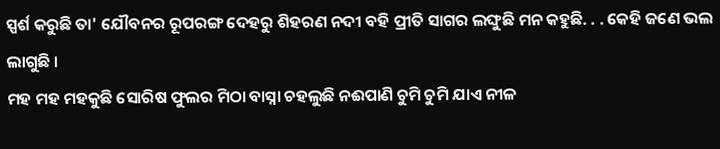ସ୍ପର୍ଶ କରୁଛି ତା' ଯୌବନର ରୂପରଙ୍ଗ ଦେହରୁ ଶିହରଣ ନଦୀ ବହି ପ୍ରୀତି ସାଗର ଲଙ୍ଘୁଛି ମନ କହୁଛି. . . କେହି ଜଣେ ଭଲ ଲାଗୁଛି ।
ମହ ମହ ମହକୁଛି ସୋରିଷ ଫୁଲର ମିଠା ବାସ୍ନା ଚହଲୁଛି ନଈପାଣି ଚୁମି ଚୁମି ଯାଏ ନୀଳ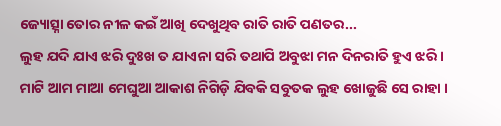ଜ୍ୟୋତ୍ସ୍ନା ତୋର ନୀଳ କଇଁ ଆଖି ଦେଖୁଥିବ ରାତି ରାତି ପଣତର...
ଲୁହ ଯଦି ଯାଏ ଝରି ଦୁଃଖ ତ ଯାଏନା ସରି ତଥାପି ଅବୁଝା ମନ ଦିନରାତି ହୁଏ ଝରି ।
ମାଟି ଆମ ମାଆ ମେଘୁଆ ଆକାଶ ନିଗିଡ଼ି ଯିବକି ସବୁତକ ଲୁହ ଖୋଜୁଛି ସେ ରାହା ।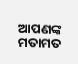ଆପଣଙ୍କ ମତାମତ